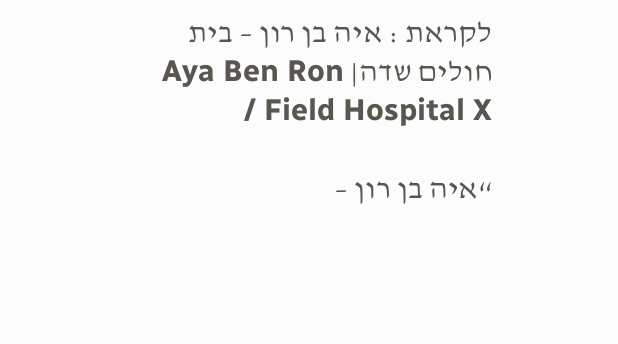לקראת : איה בן רון – בית חולים שדה| Aya Ben Ron / Field Hospital X

“איה בן רון –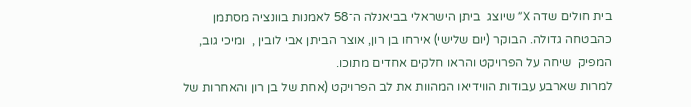בית חולים שדה X” שיוצג  ביתן הישראלי בביאנלה ה־58 לאמנות בוונציה מסתמן כהבטחה גדולה. הבוקר (יום שלישי) אירחו בן רון, אוצר הביתן אבי לובין ,  ומיכי גוב, המפיק  שיחה על הפרויקט והראו חלקים אחדים מתוכו.
למרות שארבע עבודות הווידיאו המהוות את לב הפרויקט (אחת של בן רון והאחרות של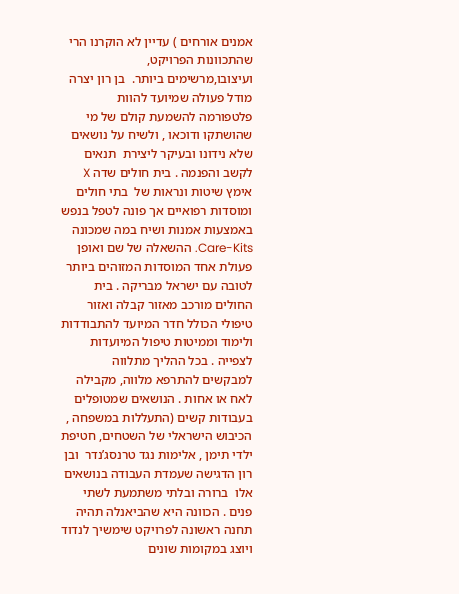אמנים אורחים ) עדיין לא הוקרנו הרי שהתכוונות הפרויקט, ועיצובו,מרשימים ביותר.  בן רון יצרה מודל פעולה שמיועד להוות פלטפורמה להשמעת קולם של מי שהושתקו ודוכאו , ולשיח על נושאים שלא נידונו ובעיקר ליצירת  תנאים לקשב והפנמה . בית חולים שדה X אימץ שיטות ונראות של  בתי חולים ומוסדות רפואיים אך פונה לטפל בנפש באמצעות אמנות ושיח במה שמכונה  Care-Kits. ההשאלה של שם ואופן פעולת אחד המוסדות המזוהים ביותר לטובה עם ישראל מבריקה . בית החולים מורכב מאזור קבלה ואזור טיפולי הכולל חדר המיועד להתבודדות ולימוד וממיטות טיפול המיועדות לצפייה . בכל ההליך מתלווה למבקשים להתרפא מלווה, מקבילה לאח או אחות . הנושאים שמטופלים בעבודות קשים (התעללות במשפחה , הכיבוש הישראלי של השטחים, חטיפת ילדי תימן , אלימות נגד טרנסג’נדר  ובן רון הדגישה שעמדת העבודה בנושאים אלו  ברורה ובלתי משתמעת לשתי פנים . הכוונה היא שהביאנלה תהיה תחנה ראשונה לפרויקט שימשיך לנדוד ויוצג במקומות שונים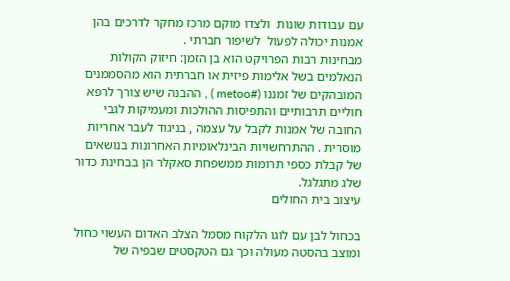עם עבודות שונות  ולצדו מוקם מרכז מחקר לדרכים בהן אמנות יכולה לפעול  לשיפור חברתי .
מבחינות רבות הפרויקט הוא בן הזמן: חיזוק הקולות הנאלמים בשל אלימות פיזית או חברתית הוא מהסממנים המובהקים של זמננו (#metoo ) , ההבנה שיש צורך לרפא חוליים תרבותיים והתפיסות ההולכות ומעמיקות לגבי החובה של אמנות לקבל על עצמה , בניגוד לעבר אחריות מוסרית . ההתרחשויות הבינלאומיות האחרונות בנושאים של קבלת כספי תרומות ממשפחת סאקלר הן בבחינת כדור שלג מתגלגל.
עיצוב בית החולים

בכחול לבן עם לוגו הלקוח מסמל הצלב האדום העשוי כחול ומוצב בהסטה מעולה וכך גם הטקסטים שבפיה של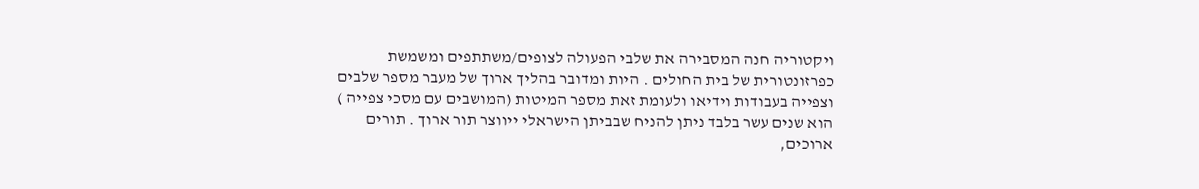ויקטוריה חנה המסבירה את שלבי הפעולה לצופים/משתתפים ומשמשת כפרזונטורית של בית החולים . היות ומדובר בהליך ארוך של מעבר מספר שלבים וצפייה בעבודות וידיאו ולעומת זאת מספר המיטות (המושבים עם מסכי צפייה ) הוא שנים עשר בלבד ניתן להניח שבביתן הישראלי ייווצר תור ארוך . תורים ארוכים,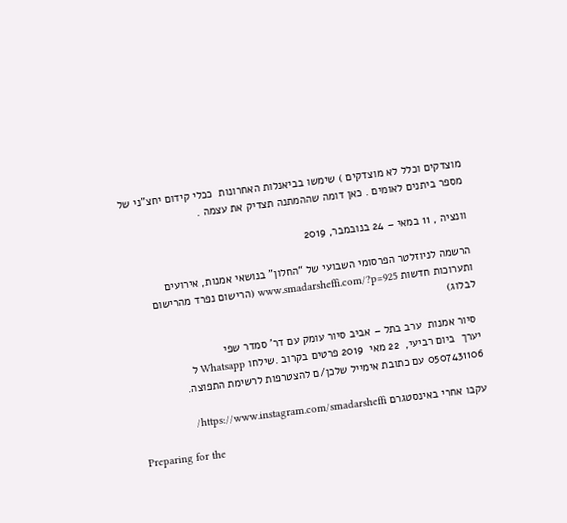מוצדקים וכלל לא מוצדקים ) שימשו בביאנלות האחרונות  ככלי קידום יחצ”ני של מספר ביתנים לאומים . כאן דומה שההמתנה תצדיק את עצמה .

וונציה , 11 במאי – 24 בנובמבר, 2019

הרשמה לניוזלטר הפרסומי השבועי של “החלון” בנושאי אמנות, אירועים ותערוכות חדשות www.smadarsheffi.com/?p=925 (הרישום נפרד מהרישום לבלוג)

 סיור אמנות  ערב בתל – אביב סיור עומק עם דר’ סמדר שפי
יערך  ביום רביעי,  22 מאי  2019 פרטים בקרוב .שילחו Whatsapp ל 0507431106 עם כתובת אימייל שלכן/ם להצטרפות לרשימת התפוצה.

עקבו אחרי באינסטגרם https://www.instagram.com/smadarsheffi/

Preparing for the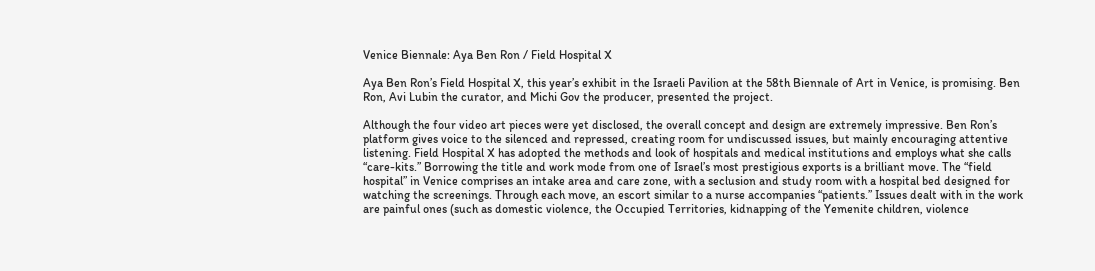Venice Biennale: Aya Ben Ron / Field Hospital X

Aya Ben Ron’s Field Hospital X, this year’s exhibit in the Israeli Pavilion at the 58th Biennale of Art in Venice, is promising. Ben Ron, Avi Lubin the curator, and Michi Gov the producer, presented the project.

Although the four video art pieces were yet disclosed, the overall concept and design are extremely impressive. Ben Ron’s platform gives voice to the silenced and repressed, creating room for undiscussed issues, but mainly encouraging attentive listening. Field Hospital X has adopted the methods and look of hospitals and medical institutions and employs what she calls “care-kits.” Borrowing the title and work mode from one of Israel’s most prestigious exports is a brilliant move. The “field hospital” in Venice comprises an intake area and care zone, with a seclusion and study room with a hospital bed designed for watching the screenings. Through each move, an escort similar to a nurse accompanies “patients.” Issues dealt with in the work are painful ones (such as domestic violence, the Occupied Territories, kidnapping of the Yemenite children, violence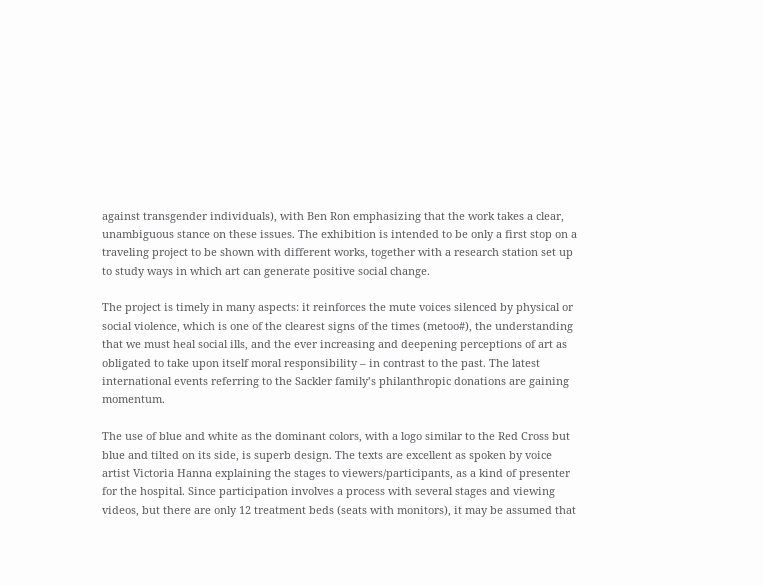against transgender individuals), with Ben Ron emphasizing that the work takes a clear, unambiguous stance on these issues. The exhibition is intended to be only a first stop on a traveling project to be shown with different works, together with a research station set up to study ways in which art can generate positive social change.

The project is timely in many aspects: it reinforces the mute voices silenced by physical or social violence, which is one of the clearest signs of the times (metoo#), the understanding that we must heal social ills, and the ever increasing and deepening perceptions of art as obligated to take upon itself moral responsibility – in contrast to the past. The latest international events referring to the Sackler family’s philanthropic donations are gaining momentum.

The use of blue and white as the dominant colors, with a logo similar to the Red Cross but blue and tilted on its side, is superb design. The texts are excellent as spoken by voice artist Victoria Hanna explaining the stages to viewers/participants, as a kind of presenter for the hospital. Since participation involves a process with several stages and viewing videos, but there are only 12 treatment beds (seats with monitors), it may be assumed that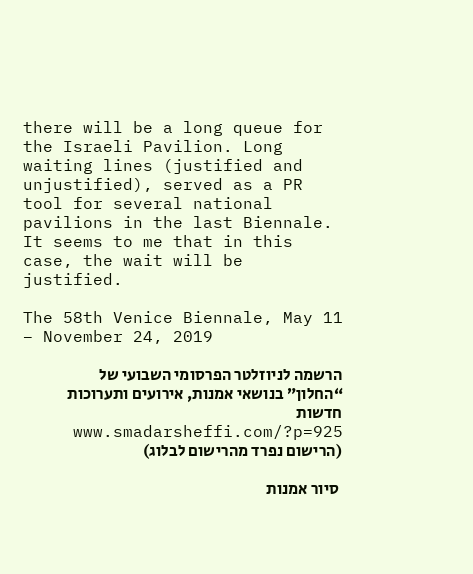there will be a long queue for the Israeli Pavilion. Long waiting lines (justified and unjustified), served as a PR tool for several national pavilions in the last Biennale. It seems to me that in this case, the wait will be justified.

The 58th Venice Biennale, May 11 – November 24, 2019

הרשמה לניוזלטר הפרסומי השבועי של “החלון” בנושאי אמנות, אירועים ותערוכות חדשות www.smadarsheffi.com/?p=925 (הרישום נפרד מהרישום לבלוג)

 סיור אמנות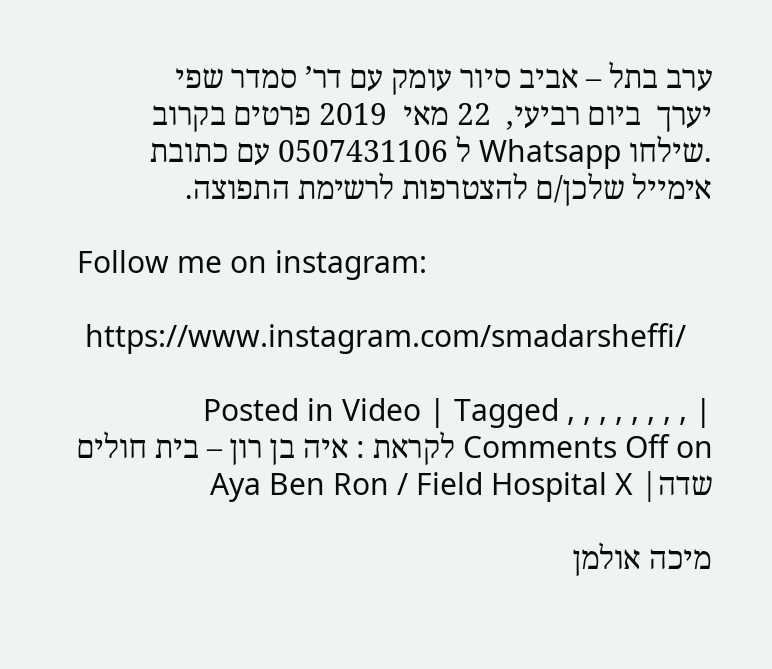ערב בתל – אביב סיור עומק עם דר’ סמדר שפי
יערך  ביום רביעי,  22 מאי  2019 פרטים בקרוב .שילחו Whatsapp ל 0507431106 עם כתובת אימייל שלכן/ם להצטרפות לרשימת התפוצה.

Follow me on instagram:

 https://www.instagram.com/smadarsheffi/

Posted in Video | Tagged , , , , , , , , | Comments Off on לקראת : איה בן רון – בית חולים שדה| Aya Ben Ron / Field Hospital X

מיכה אולמן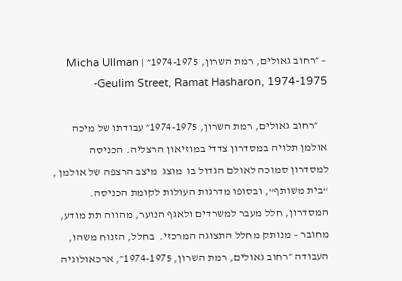– ״רחוב גאולים, רמת השרון, 1974-1975״ | Micha Ullman -Geulim Street, Ramat Hasharon, 1974-1975

    ״רחוב גאולים, רמת השרון, 1974-1975״ עבודתו של מיכה אולמן תלויה במסדרון צדדי במוזיאון הרצליה. הכניסה למסדרון סמוכה לאולם הגדול בו  מוצג  מיצב הרצפה של אולמן , “בית משותף”, ובסופו מדרגות העולות לקומת הכניסה. המסדרון, חלל מעבר למשרדים ולאגף הנוער, מהווה תת מודע, מחובר – מנותק מחלל התצוגה המרכזי.  בחלל, הזנוח משהו, העבודה ״רחוב גאולים, רמת השרון, 1974-1975״, ארכאולוגיה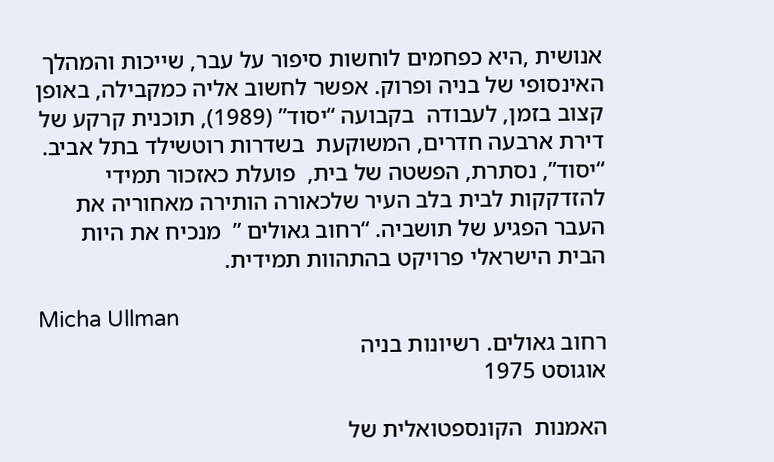אנושית ,היא כפחמים לוחשות סיפור על עבר, שייכות והמהלך האינסופי של בניה ופרוק. אפשר לחשוב אליה כמקבילה, באופן קצוב בזמן, לעבודה  בקבועה “יסוד” (1989), תוכנית קרקע של דירת ארבעה חדרים, המשוקעת  בשדרות רוטשילד בתל אביב. “יסוד”, נסתרת, הפשטה של בית,  פועלת כאזכור תמידי להזדקקות לבית בלב העיר שלכאורה הותירה מאחוריה את העבר הפגיע של תושביה. “רחוב גאולים ”  מנכיח את היות הבית הישראלי פרויקט בהתהוות תמידית.

Micha Ullman
רחוב גאולים. רשיונות בניה
אוגוסט 1975

האמנות  הקונספטואלית של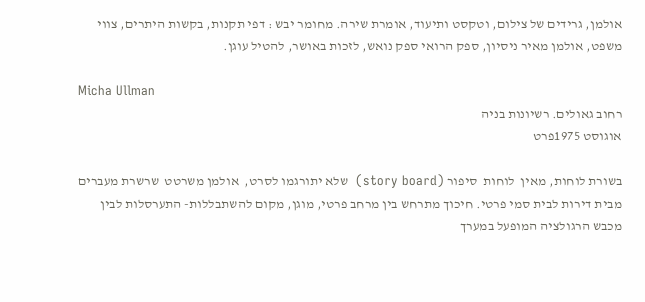אולמן, גרידים של צילום, וטקסט ותיעוד, אומרת שירה. מחומר יבש : דפי תקנות, בקשות היתרים, צווי משפט, אולמן מאיר ניסיון, ספק הרואי ספק נואש, לזכות באושר, להטיל עוגן.

Micha Ullman
רחוב גאולים. רשיונות בניה
אוגוסט 1975פרט

בשורת לוחות, מאין  לוחות  סיפור (story board)  שלא יתורגמו לסרט,  אולמן משרטט  שרשרת מעברים מבית דירות לבית סמי פרטי. חיכוך מתרחש בין מרחב פרטי, מוגן, מקום להשתבללות- התערסלות לבין מכבש הרגולציה המופעל במערך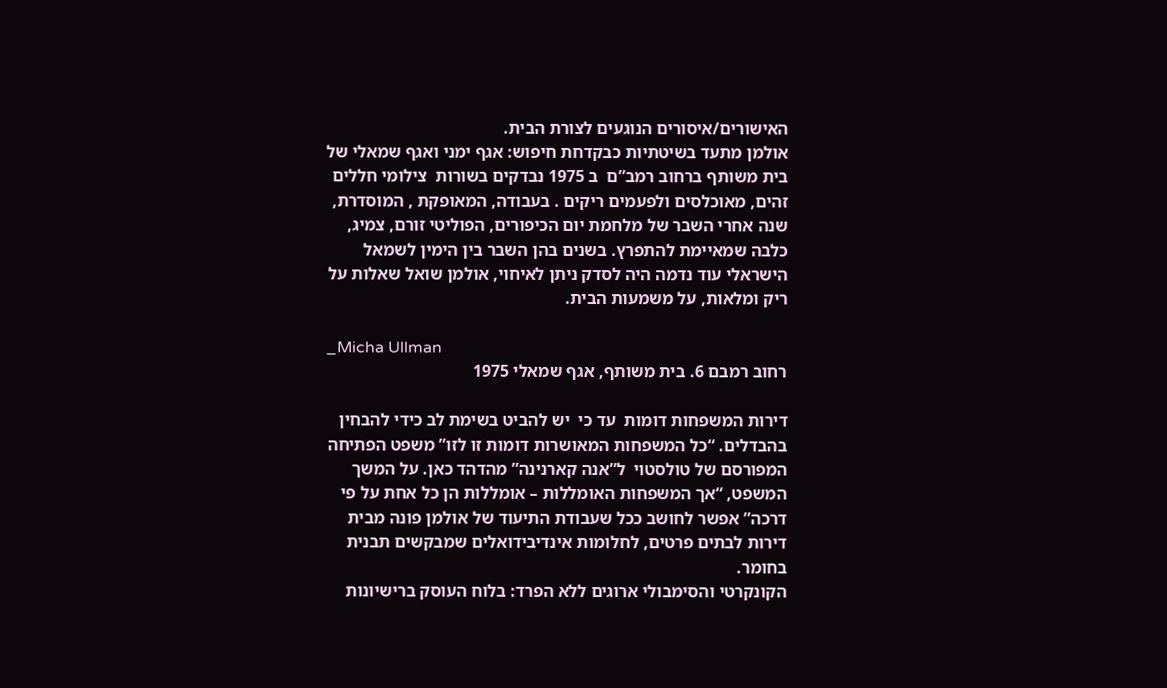האישורים/איסורים הנוגעים לצורת הבית.
אולמן מתעד בשיטתיות כבקדחת חיפוש: אגף ימני ואגף שמאלי של בית משותף ברחוב רמב”ם  ב 1975 נבדקים בשורות  צילומי חללים זהים, מאוכלסים ולפעמים ריקים . בעבודה, המאופקת , המוסדרת, שנה אחרי השבר של מלחמת יום הכיפורים, הפוליטי זורם, צמיג, כלבה שמאיימת להתפרץ. בשנים בהן השבר בין הימין לשמאל הישראלי עוד נדמה היה לסדק ניתן לאיחוי, אולמן שואל שאלות על ריק ומלאות, על משמעות הבית.

_Micha Ullman
רחוב רמבם 6. בית משותף, אגף שמאלי 1975

דירות המשפחות דומות  עד כי  יש להביט בשימת לב כידי להבחין בהבדלים. “כל המשפחות המאושרות דומות זו לזו” משפט הפתיחה המפורסם של טולסטוי  ל”אנה קארנינה” מהדהד כאן. על המשך המשפט, “אך המשפחות האומללות – אומללות הן כל אחת על פי דרכה” אפשר לחושב ככל שעבודת התיעוד של אולמן פונה מבית דירות לבתים פרטים, לחלומות אינדיבידואלים שמבקשים תבנית בחומר.
הקונקרטי והסימבולי ארוגים ללא הפרד: בלוח העוסק ברישיונות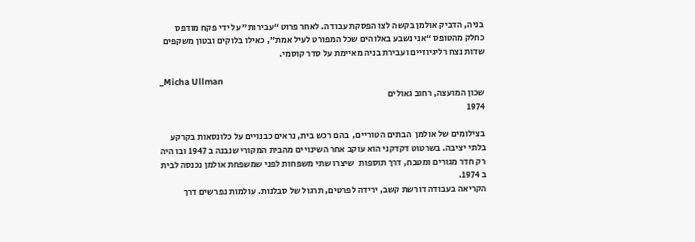בניה, הדביק אולמן בקשה לצו הפסקת עבודה. לאחר פרוט “עבירות” על ידי פקח מודפס כחלק מהטופס “אני נשבע באלוהים שכל המפורט לעיל אמת”, כאילו בלוקים ובטון משקפים  שדות נצח רליגיוזיים ועבירת בניה מאיימת על סדר קוסמי.

_Micha Ullman
שכון המועצה, רחוב גאולים
1974

בצילומים של אולמן  הבתים הטוריים,  בהם רכש בית, נראים כבנויים על כלונסאות בקרקע בלתי יציבה. בשרטוט דקדקני הוא עוקב אחר השינויים מהבית המקורי שנבנה ב 1947 ובו היה רק חדר מגורים ומטבח, דרך תוספות  שיצרו שתי משפחות לפני שמשפחת אולמן נכנסה לבית ב 1974.
הקריאה בעבודה דורשת קשב, ירידה לפרטים, תרגול של סבלנות. עולמות נפרשים דרך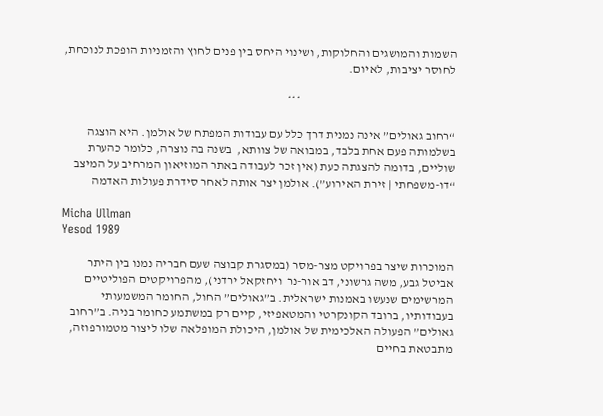השמות והמושגים והחלוקות, ושינוי היחס בין פנים לחוץ והזמניות הופכת לנוכחת, לחוסר יציבות, לאיום.

                                                               ***

“רחוב גאולים” אינה נמנית דרך כלל עם עבודות המפתח של אולמן. היא הוצגה בשלמותה פעם אחת בלבד, במבואה של צוותא,  בשנה בה נוצרה, כלומר כהערת שוליים, בדומה להצגתה כעת (אין זכר לעבודה באתר המוזיאון המרחיב על המיצב “דו-משפחתי | זירת האירוע”). אולמן יצר אותה לאחר סידרת פעולות האדמה

Micha Ullman
Yesod 1989

המוכרות שיצר בפרויקט מצר-מסר (במסגרת קבוצה שעם חבריה נמנו בין היתר אביטל גבע, משה גרשוני, דב אור-נר  ויחזקאל ירדני), מהפרויקטים הפוליטיים המרשימים שנעשו באמנות ישראלית. ב”גאולים” החול, החומר המשמעותי בעבודותיו, ברובד הקונקרטי והמטאפיזי, קיים רק במשתמע כחומר בניה. ב”רחוב גאולים” הפעולה האלכימית של אולמן, היכולת המופלאה שלו ליצור מטמורפוזה, מתבטאת בחיים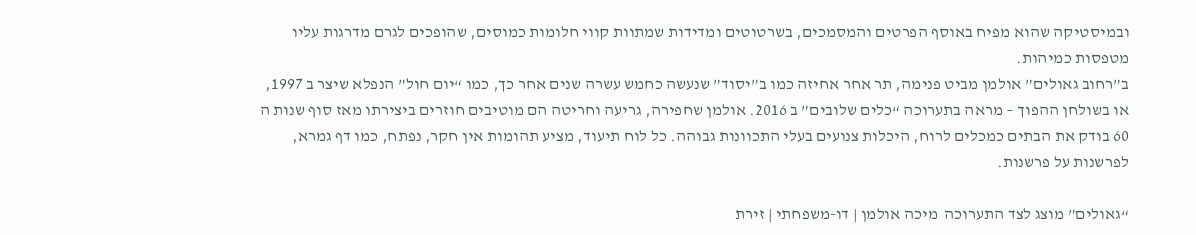ובמיסטיקה שהוא מפיח באוסף הפרטים והמסמכים, בשרטוטים ומדידות שמתוות קווי חלומות כמוסים, שהופכים לגרם מדרגות עליו מטפסות כמיהות.
ב”רחוב גאולים” אולמן מביט פנימה, תר אחר אחיזה כמו ב”יסוד” שנעשה כחמש עשרה שנים אחר כך, כמו “יום חול” הנפלא שיצר ב 1997, או בשולחן ההפוך – מראה בתערוכה “כלים שלובים” ב 2016. אולמן שחפירה, גריעה וחריטה הם מוטיבים חוזרים ביצירתו מאז סוף שנות ה 60 בודק את הבתים כמכלים לרוח, היכלות צנועים בעלי התכוונות גבוהה. כל לוח תיעוד, מציע תהומות אין חקר, נפתח, כמו דף גמרא, לפרשנות על פרשנות.

“גאולים” מוצג לצד התערוכה  מיכה אולמן | דו-משפחתי | זירת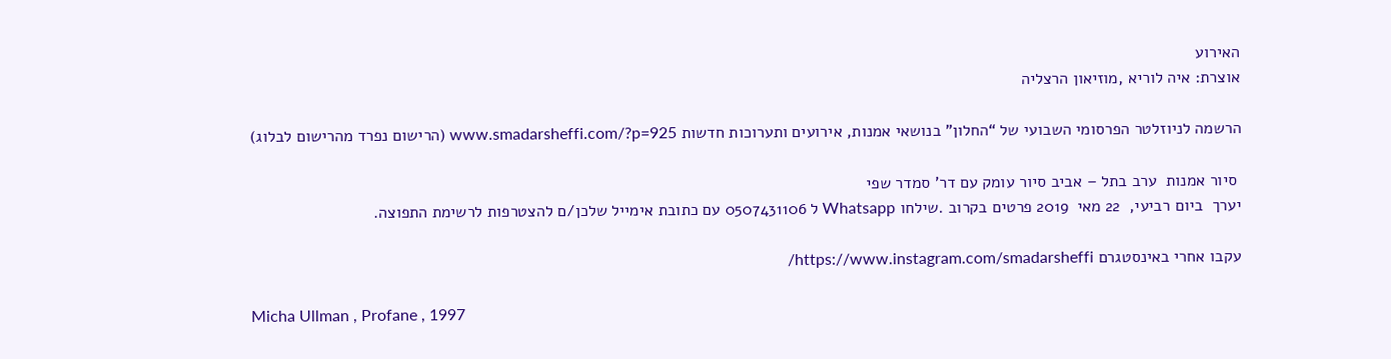האירוע
אוצרת: איה לוריא ,מוזיאון הרצליה

הרשמה לניוזלטר הפרסומי השבועי של “החלון” בנושאי אמנות, אירועים ותערוכות חדשות www.smadarsheffi.com/?p=925 (הרישום נפרד מהרישום לבלוג)

 סיור אמנות  ערב בתל – אביב סיור עומק עם דר’ סמדר שפי
יערך  ביום רביעי,  22 מאי  2019 פרטים בקרוב .שילחו Whatsapp ל 0507431106 עם כתובת אימייל שלכן/ם להצטרפות לרשימת התפוצה.

עקבו אחרי באינסטגרם https://www.instagram.com/smadarsheffi/

Micha Ullman , Profane , 1997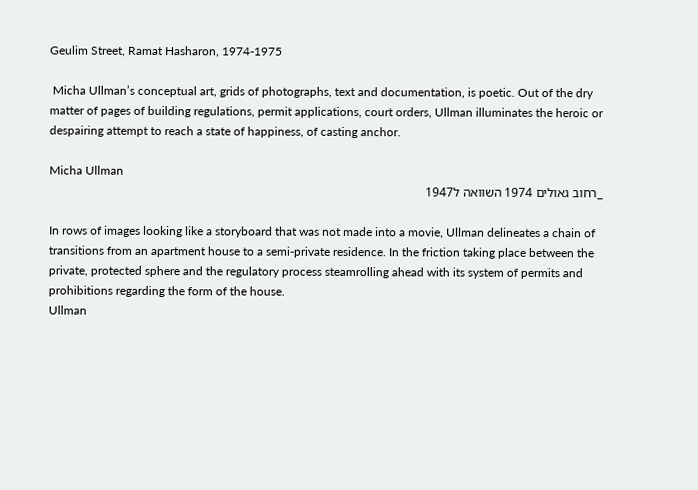Geulim Street, Ramat Hasharon, 1974-1975

 Micha Ullman’s conceptual art, grids of photographs, text and documentation, is poetic. Out of the dry matter of pages of building regulations, permit applications, court orders, Ullman illuminates the heroic or despairing attempt to reach a state of happiness, of casting anchor.

Micha Ullman
_רחוב גאולים 1974 השוואה ל1947

In rows of images looking like a storyboard that was not made into a movie, Ullman delineates a chain of transitions from an apartment house to a semi-private residence. In the friction taking place between the private, protected sphere and the regulatory process steamrolling ahead with its system of permits and prohibitions regarding the form of the house.
Ullman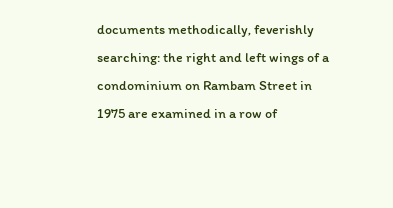documents methodically, feverishly searching: the right and left wings of a condominium on Rambam Street in 1975 are examined in a row of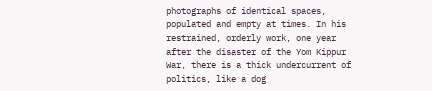photographs of identical spaces, populated and empty at times. In his restrained, orderly work, one year after the disaster of the Yom Kippur War, there is a thick undercurrent of politics, like a dog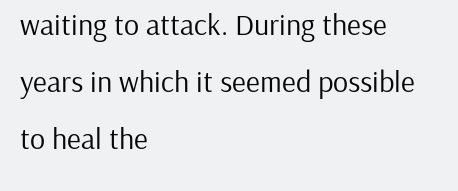waiting to attack. During these years in which it seemed possible to heal the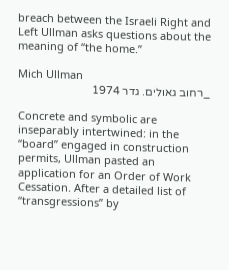breach between the Israeli Right and Left Ullman asks questions about the meaning of “the home.”

Mich Ullman
_רחוב גאולים. גדר 1974

Concrete and symbolic are inseparably intertwined: in the “board” engaged in construction permits, Ullman pasted an application for an Order of Work Cessation. After a detailed list of “transgressions” by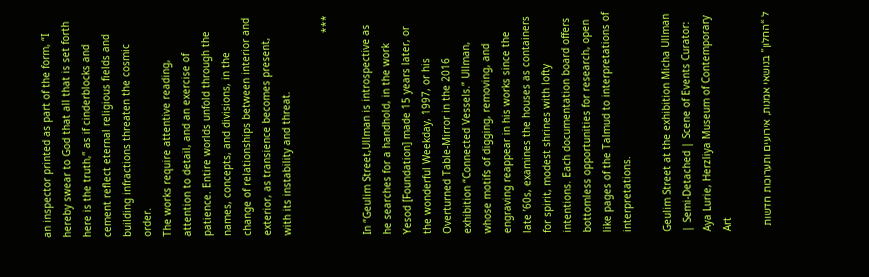an inspector printed as part of the form, “I hereby swear to God that all that is set forth here is the truth,” as if cinderblocks and cement reflect eternal religious fields and building infractions threaten the cosmic order.
The works require attentive reading, attention to detail, and an exercise of patience. Entire worlds unfold through the names, concepts, and divisions, in the change of relationships between interior and exterior, as transience becomes present, with its instability and threat.

***

In “Geulim Street,Ullman is introspective as he searches for a handhold, in the work Yesod [Foundation] made 15 years later, or the wonderful Weekday, 1997, or his Overturned Table-Mirror in the 2016 exhibition “Connected Vessels.” Ullman, whose motifs of digging, removing, and engraving reappear in his works since the late ’60s, examines the houses as containers for spirit, modest shrines with lofty intentions. Each documentation board offers bottomless opportunities for research, open like pages of the Talmud to interpretations of interpretations.

Geulim Street at the exhibition Micha Ullman | Semi-Detached | Scene of Events Curator: Aya Lurie, Herzliya Museum of Contemporary Art

ל “החלון” בנושאי אמנות, אירועים ותערוכות חדשות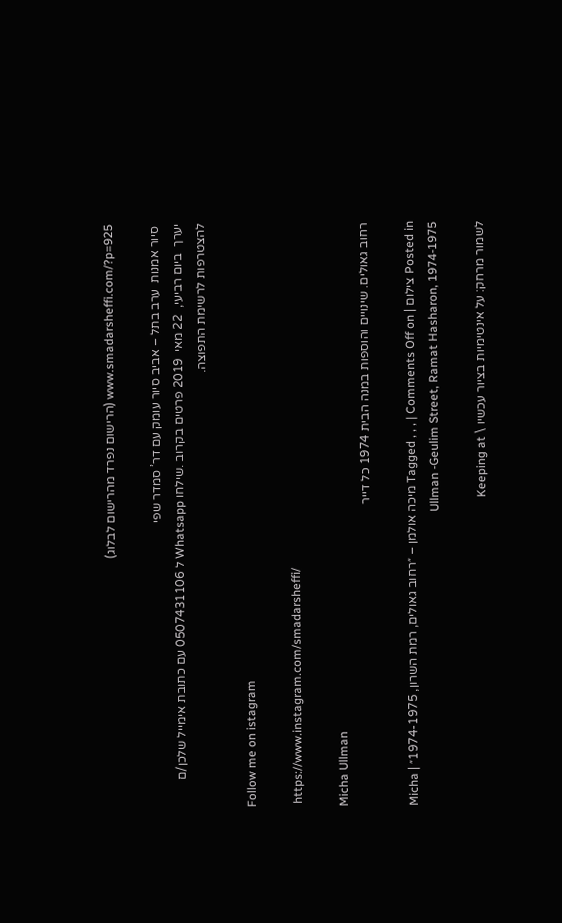www.smadarsheffi.com/?p=925 (הרישום נפרד מהרישום לבלוג)

 סיור אמנות  ערב בתל – אביב סיור עומק עם דר’ סמדר שפי
יערך  ביום רביעי,  22 מאי  2019 פרטים בקרוב .שילחו Whatsapp ל 0507431106 עם כתובת אימייל שלכן/ם להצטרפות לרשימת התפוצה.

Follow me on istagram

 https://www.instagram.com/smadarsheffi/

Micha Ullman
רחוב גאולים. שינויים והוספות במנה הבית 1974 כל דייר

Posted in צילום | Tagged , , , | Comments Off on מיכה אולמן – ״רחוב גאולים, רמת השרון, 1974-1975״ | Micha Ullman -Geulim Street, Ramat Hasharon, 1974-1975

לשמור מרחק: על אינטימיות בציור עכשיו \ Keeping at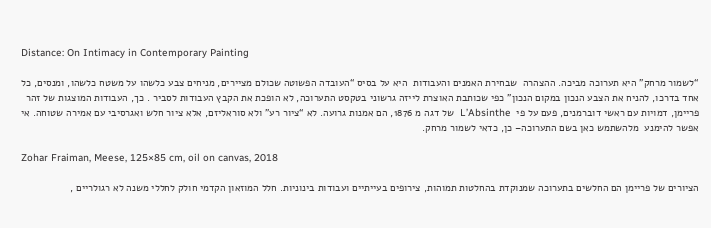Distance: On Intimacy in Contemporary Painting

“לשמור מרחק” היא תערוכה מביכה. ההצהרה  שבחירת האמנים והעבודות  היא על בסיס “העובדה הפשוטה שכולם מציירים, מניחים צבע כלשהו על משטח כלשהו, ומנסים, כל אחד בדרכו, להניח את הצבע הנכון במקום הנכון” כפי שכותבת האוצרת לייזה גרשוני בטקסט התערוכה, לא הופכת את הקבץ העבודות לסביר . כך, העבודות המוצגות של זהר פריימן, דמויות עם ראשי דוברמנים, פעם על פי  L’Absinthe  של דגה מ 1876, הם אמנות גרועה. לא “ציור רע” ולא סוראליזם, אלא ציור חלש ואגרסיבי עם אמירה שטוחה. אי אפשר להימנע  מלהשתמש כאן בשם התערוכה– כן, כדאי לשמור מרחק.

Zohar Fraiman, Meese, 125×85 cm, oil on canvas, 2018

הציורים של פריימן הם החלשים בתערוכה שמנוקדת בהחלטות תמוהות, צירופים בעייתיים ועבודות בינוניות. חלל המוזאון הקדמי חולק לחללי משנה לא רגולריים ,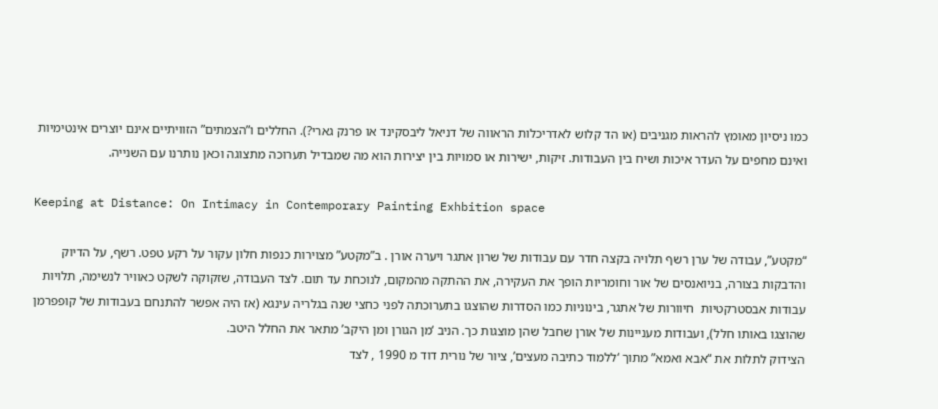כמו ניסיון מאומץ להראות מגניבים (או הד קלוש לאדריכלות הראווה של דניאל ליבסקינד או פרנק גארי?). החללים ו”הצמתים” הזוויתיים אינם יוצרים אינטימיות ואינם מחפים על העדר איכות ושיח בין העבודות. זיקות, ישירות או סמויות בין יצירות הוא מה שמבדיל תערוכה מתצוגה וכאן נותרנו עם השנייה.

Keeping at Distance: On Intimacy in Contemporary Painting Exhbition space

“מקטע”, עבודה של ערן רשף תלויה בקצה חדר עם עבודות של שרון אתגר ויערה אורן . ב”מקטע” מצוירות כנפות חלון עקור על רקע טפט. רשף, על הדיוק והדבקות בצורה, בניואנסים של אור וחומריות הופך את העקירה, את ההתקה מהמקום, לנוכחת עד תום. לצד העבודה, שזקוקה לשקט כאוויר לנשימה, תלויות עבודות אבסטרקטיות  חיוורות של אתגר, בינוניות כמו הסדרות שהוצגו בתערוכתה לפני כחצי שנה בגלריה עינגא (אז היה אפשר להתנחם בעבודות של קופפרמן שהוצגו באותו חלל), ועבודות מעניינות של אורן שחבל שהן מוצגות כך. הניב ‘מן הגורן ומן היקב’ מתאר את החלל היטב.
הצידוק לתלות את “אבא ואמא” מתוך ‘ללמוד כתיבה מעצים’, ציור של נורית דוד מ 1990 , לצד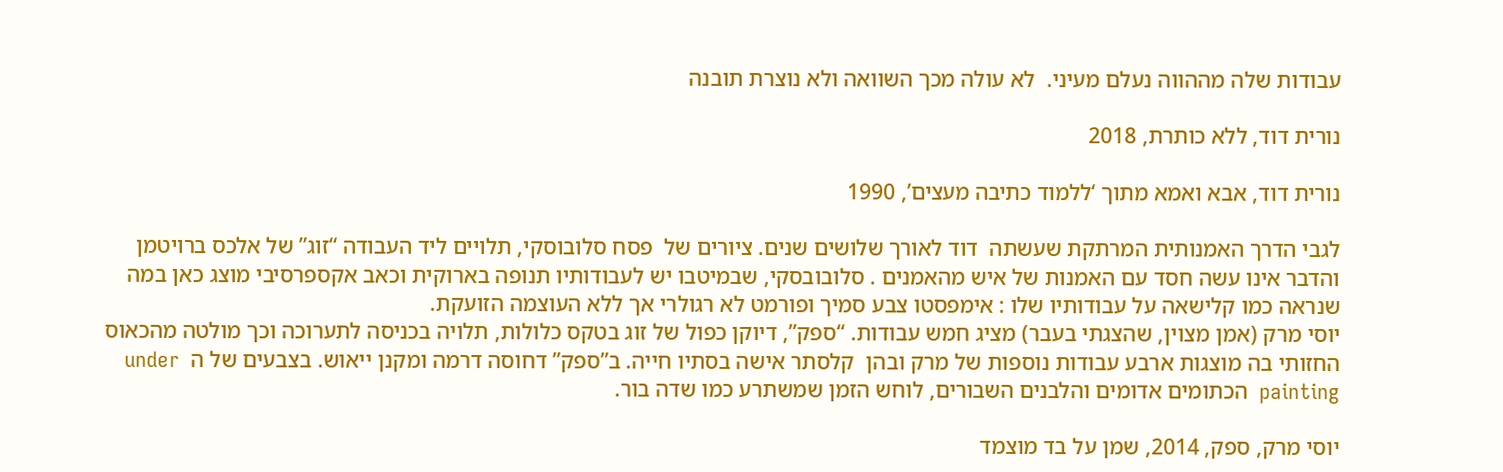עבודות שלה מההווה נעלם מעיני.  לא עולה מכך השוואה ולא נוצרת תובנה

נורית דוד, ללא כותרת, 2018

נורית דוד, אבא ואמא מתוך ‘ללמוד כתיבה מעצים’, 1990

לגבי הדרך האמנותית המרתקת שעשתה  דוד לאורך שלושים שנים. ציורים של  פסח סלובוסקי, תלויים ליד העבודה “זוג” של אלכס ברויטמן והדבר אינו עשה חסד עם האמנות של איש מהאמנים . סלובובסקי, שבמיטבו יש לעבודותיו תנופה בארוקית וכאב אקספרסיבי מוצג כאן במה שנראה כמו קלישאה על עבודותיו שלו : אימפסטו צבע סמיך ופורמט לא רגולרי אך ללא העוצמה הזועקת.
יוסי מרק (אמן מצוין, שהצגתי בעבר) מציג חמש עבודות. “ספק”, דיוקן כפול של זוג בטקס כלולות, תלויה בכניסה לתערוכה וכך מולטה מהכאוס החזותי בה מוצגות ארבע עבודות נוספות של מרק ובהן  קלסתר אישה בסתיו חייה. ב”ספק” דחוסה דרמה ומקנן ייאוש. בצבעים של ה  under painting  הכתומים אדומים והלבנים השבורים, לוחש הזמן שמשתרע כמו שדה בור.

יוסי מרק, ספק, 2014, שמן על בד מוצמד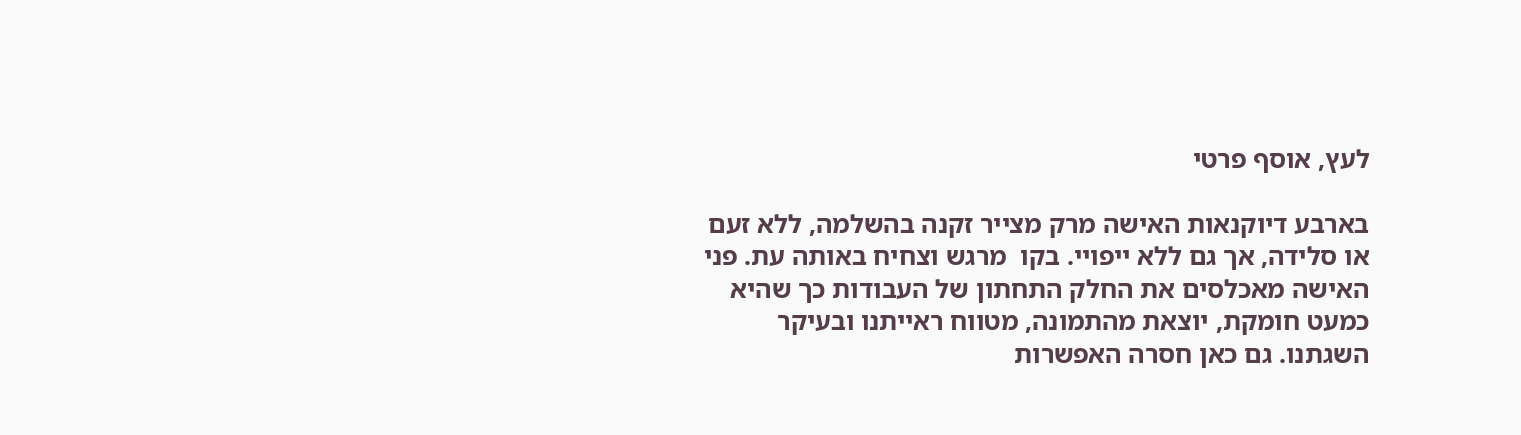לעץ, אוסף פרטי

בארבע דיוקנאות האישה מרק מצייר זקנה בהשלמה, ללא זעם או סלידה, אך גם ללא ייפויי. בקו  מרגש וצחיח באותה עת. פני האישה מאכלסים את החלק התחתון של העבודות כך שהיא כמעט חומקת, יוצאת מהתמונה, מטווח ראייתנו ובעיקר השגתנו. גם כאן חסרה האפשרות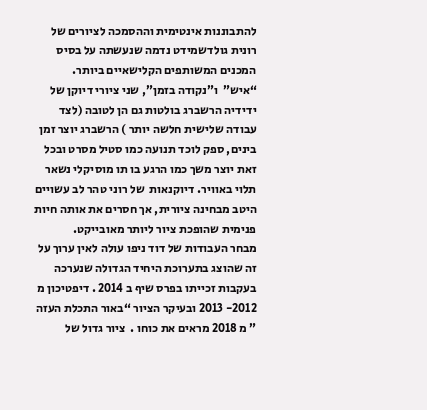להתבוננות אינטימית וההסמכה לציורים של רונית גולדשמידט נדמה שנעשתה על בסיס המכנים המשותפים הקלישאיים ביותר.
“איש”  ו”נקודה בזמן”, שני ציורי דיוקן של ידידיה הרשברג בולטות גם הן לטובה (לצד עבודה שלישית חלשה יותר ) הרשברג יוצר זמן בינים, ספק לוכד תנועה כמו סטיל מסרט ובכל זאת יוצר משך כמו הרגע בו תו מוסיקלי נשאר תלוי באוויר. דיוקנאות  של רוני טהר לב עשויים היטב מבחינה ציורית, אך חסרים את אותה חיות פנימית שהופכת ציור ליותר מאובייקט.
מבחר העבודות של דוד ניפו עולה לאין ערוך על זה שהוצג בתערוכת היחיד הגדולה שנערכה בעקבות זכייתו בפרס שיף ב 2014 . דיפטיכון מ 2012- 2013 ובעיקר הציור “באור התכלת העזה ” מ 2018 מראים את כוחו .  ציור גדול של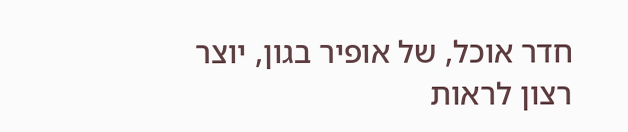חדר אוכל, של אופיר בגון, יוצר רצון לראות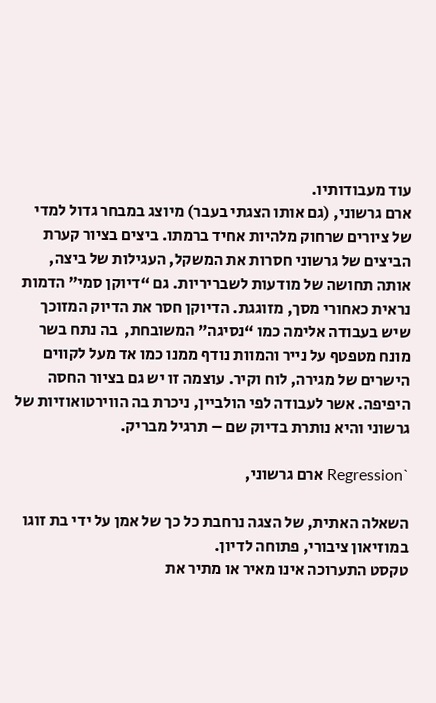עוד מעבודותיו.
ארם גרשוני, (גם אותו הצגתי בעבר) מיוצג במבחר גדול למדי של ציורים שרחוק מלהיות אחיד ברמתו. ביצים בציור קערת הביצים של גרשוני חסרות את המשקל, העגילות של ביצה, אותה תחושה של מודעות לשבריריות. גם “דיוקן סמי” הדמות נראית כאחורי מסך, מזוגגת. הדיוקן חסר את הדיוק המזוכך שיש בעבודה אלימה כמו “נסיגה” המשובחת,  בה נתח בשר מונח מטפטף על נייר והמוות נודף ממנו כמו אד מעל לקווים הישרים של מגירה, לוח וקיר. עוצמה זו יש גם בציור החסה היפיפה. אשר לעבודה לפי הולביין, ניכרת בה הווירטואוזיות של גרשוני והיא נותרת בדיוק שם – תרגיל מבריק.

`Regression ארם גרשוני,

השאלה האתית, של הצגה נרחבת כל כך של אמן על ידי בת זוגו במוזיאון ציבורי, פתוחה לדיון.
טקסט התערוכה אינו מאיר או מתיר את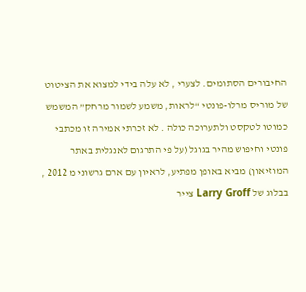החיבורים הסתומים. לצערי , לא עלה בידי למצוא את הציטוט  של מוריס מרלו-פונטי “לראות, משמע לשמור מרחק” המשמש כמוטו לטקסט ולתערוכה כולה . לא זכרתי אמירה זו מכתבי פונטי וחיפוש מהיר בגוגל (על פי התרגום לאנגלית באתר המוזיאון) מביא באופן מפתיע, לראיון עם ארם גרשוני מ 2012 , בבלוג של Larry Groff צייר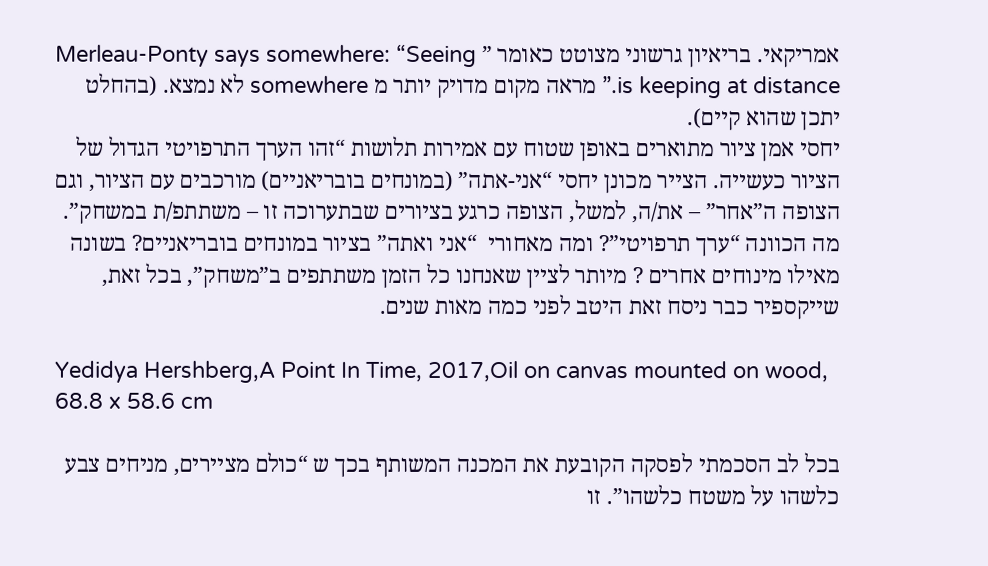אמריקאי. בריאיון גרשוני מצוטט כאומר ” Merleau-Ponty says somewhere: “Seeing is keeping at distance.” מראה מקום מדויק יותר מ somewhere לא נמצא. (בהחלט יתכן שהוא קיים).
יחסי אמן ציור מתוארים באופן שטוח עם אמירות תלושות “זהו הערך התרפויטי הגדול של הציור כעשייה. הצייר מכונן יחסי “אני-אתה” (במונחים בובריאניים) מורכבים עם הציור, וגם הצופה ה”אחר” – את/ה, למשל, הצופה כרגע בציורים שבתערוכה זו – משתתפ/ת במשחק”. מה הכוונה “ערך תרפויטי”? ומה מאחורי  “אני ואתה” בציור במונחים בובריאניים? בשונה מאילו מינוחים אחרים ? מיותר לציין שאנחנו כל הזמן משתתפים ב”משחק”, בכל זאת, שייקספיר כבר ניסח זאת היטב לפני כמה מאות שנים.

Yedidya Hershberg,A Point In Time, 2017,Oil on canvas mounted on wood, 68.8 x 58.6 cm

בכל לב הסכמתי לפסקה הקובעת את המכנה המשותף בכך ש “כולם מציירים, מניחים צבע כלשהו על משטח כלשהו”. זו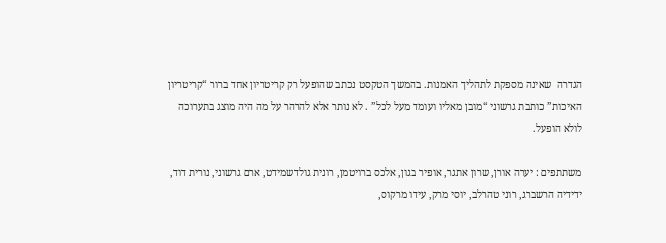הגדרה  שאינה מספקת לתהליך האמנות. בהמשך הטקסט נכתב שהופעל רק קריטריון אחד ברור “קריטריון האיכות” כותבת גרשוני “מובן מאליו ועומד מעל לכל” . לא נותר אלא להרהר על מה היה מוצג בתערוכה לולא הופעל.

משתתפים : יערה אורן, שרון אתגר, אופיר בגון, אלכס ברויטמן, רונית גולדשמידט, ארם גרשוני, נורית דוד, ידידיה הרשברג, רוני טהרלב, יוסי מרק, עידו מרקוס,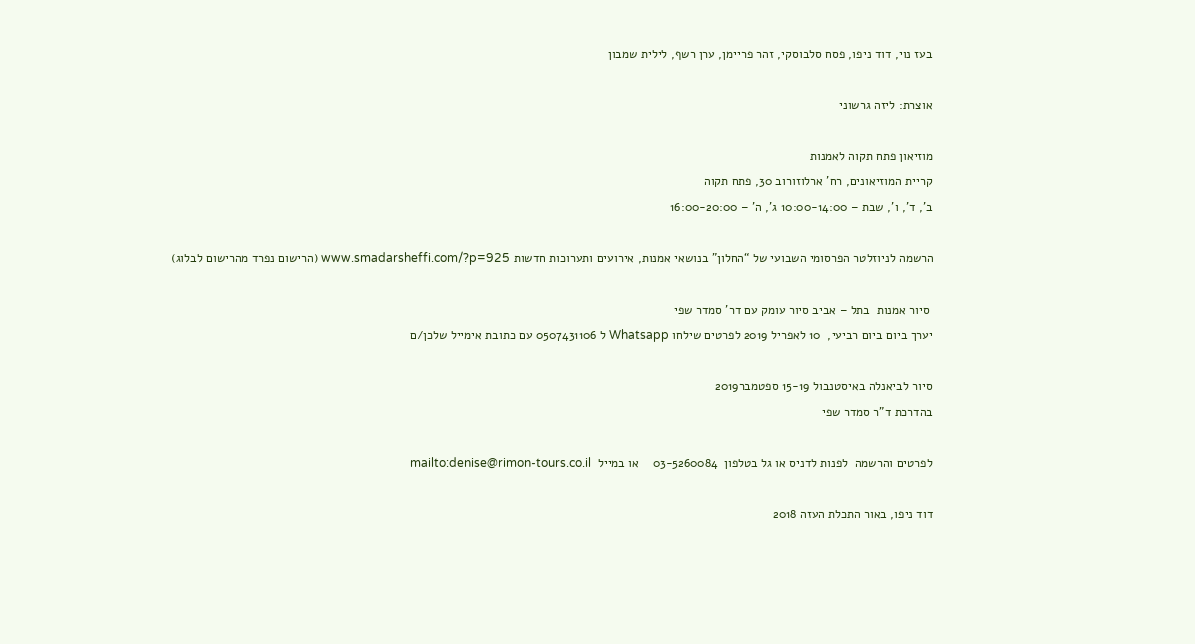בעז נוי, דוד ניפו, פסח סלבוסקי, זהר פריימן, ערן רשף, לילית שמבון

אוצרת: ליזה גרשוני

מוזיאון פתח תקוה לאמנות
קריית המוזיאונים, רח’ ארלוזורוב 30, פתח תקוה
ב’, ד’, ו’, שבת – 10:00-14:00 ג’, ה’ – 16:00-20:00

הרשמה לניוזלטר הפרסומי השבועי של “החלון” בנושאי אמנות, אירועים ותערוכות חדשות www.smadarsheffi.com/?p=925 (הרישום נפרד מהרישום לבלוג)

 סיור אמנות  בתל – אביב סיור עומק עם דר’ סמדר שפי
יערך ביום ביום רביעי,  10 לאפריל 2019 לפרטים שילחו Whatsapp ל 0507431106 עם כתובת אימייל שלכן/ם

סיור לביאנלה באיסטנבול 15-19 ספטמבר2019
בהדרכת ד”ר סמדר שפי

לפרטים והרשמה  לפנות לדניס או גל בטלפון  03-5260084    או במייל  mailto:denise@rimon-tours.co.il

דוד ניפו, באור התכלת העזה 2018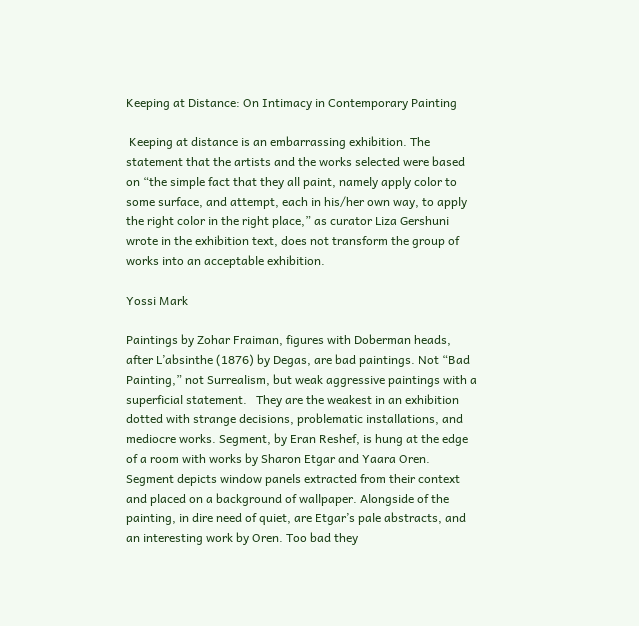Keeping at Distance: On Intimacy in Contemporary Painting

 Keeping at distance is an embarrassing exhibition. The statement that the artists and the works selected were based on “the simple fact that they all paint, namely apply color to some surface, and attempt, each in his/her own way, to apply the right color in the right place,” as curator Liza Gershuni wrote in the exhibition text, does not transform the group of works into an acceptable exhibition.

Yossi Mark

Paintings by Zohar Fraiman, figures with Doberman heads, after L’absinthe (1876) by Degas, are bad paintings. Not “Bad Painting,” not Surrealism, but weak aggressive paintings with a superficial statement.   They are the weakest in an exhibition dotted with strange decisions, problematic installations, and mediocre works. Segment, by Eran Reshef, is hung at the edge of a room with works by Sharon Etgar and Yaara Oren. Segment depicts window panels extracted from their context and placed on a background of wallpaper. Alongside of the painting, in dire need of quiet, are Etgar’s pale abstracts, and an interesting work by Oren. Too bad they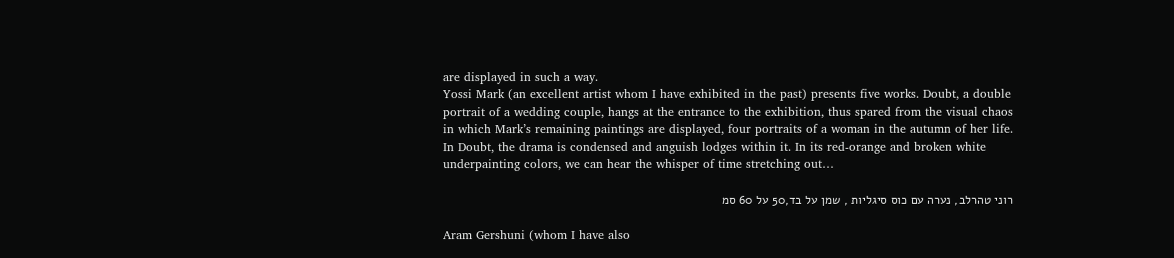are displayed in such a way.
Yossi Mark (an excellent artist whom I have exhibited in the past) presents five works. Doubt, a double portrait of a wedding couple, hangs at the entrance to the exhibition, thus spared from the visual chaos in which Mark’s remaining paintings are displayed, four portraits of a woman in the autumn of her life. In Doubt, the drama is condensed and anguish lodges within it. In its red-orange and broken white underpainting colors, we can hear the whisper of time stretching out…

רוני טהרלב, נערה עם כוס סיגליות , שמן על בד,50 על 60 סמ

Aram Gershuni (whom I have also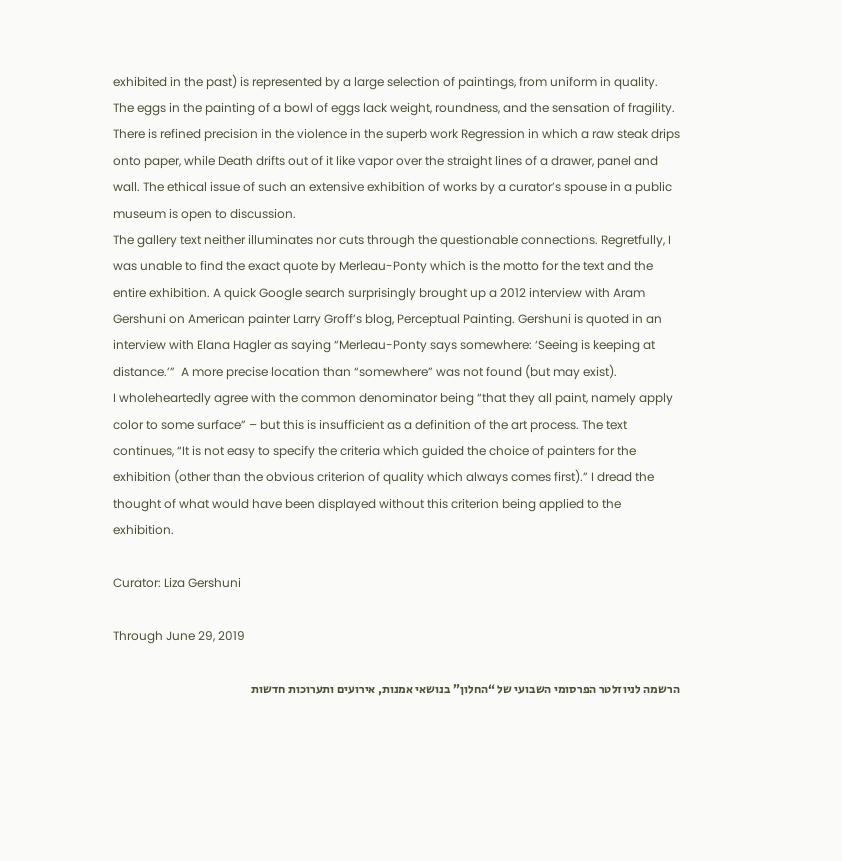exhibited in the past) is represented by a large selection of paintings, from uniform in quality. The eggs in the painting of a bowl of eggs lack weight, roundness, and the sensation of fragility. There is refined precision in the violence in the superb work Regression in which a raw steak drips onto paper, while Death drifts out of it like vapor over the straight lines of a drawer, panel and wall. The ethical issue of such an extensive exhibition of works by a curator’s spouse in a public museum is open to discussion.
The gallery text neither illuminates nor cuts through the questionable connections. Regretfully, I was unable to find the exact quote by Merleau-Ponty which is the motto for the text and the entire exhibition. A quick Google search surprisingly brought up a 2012 interview with Aram Gershuni on American painter Larry Groff’s blog, Perceptual Painting. Gershuni is quoted in an interview with Elana Hagler as saying “Merleau-Ponty says somewhere: ‘Seeing is keeping at distance.’”  A more precise location than “somewhere” was not found (but may exist).
I wholeheartedly agree with the common denominator being “that they all paint, namely apply color to some surface” – but this is insufficient as a definition of the art process. The text continues, “It is not easy to specify the criteria which guided the choice of painters for the exhibition (other than the obvious criterion of quality which always comes first).” I dread the thought of what would have been displayed without this criterion being applied to the exhibition.

Curator: Liza Gershuni

Through June 29, 2019

הרשמה לניוזלטר הפרסומי השבועי של “החלון” בנושאי אמנות, אירועים ותערוכות חדשות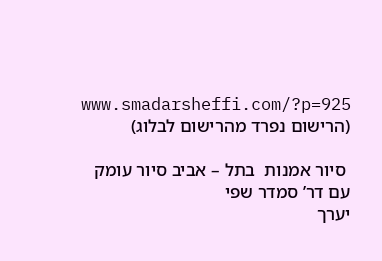www.smadarsheffi.com/?p=925 (הרישום נפרד מהרישום לבלוג)

 סיור אמנות  בתל – אביב סיור עומק עם דר’ סמדר שפי
יערך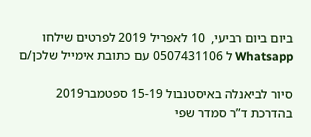ביום ביום רביעי,  10 לאפריל 2019 לפרטים שילחו Whatsapp ל 0507431106 עם כתובת אימייל שלכן/ם

סיור לביאנלה באיסטנבול 15-19 ספטמבר2019
בהדרכת ד”ר סמדר שפי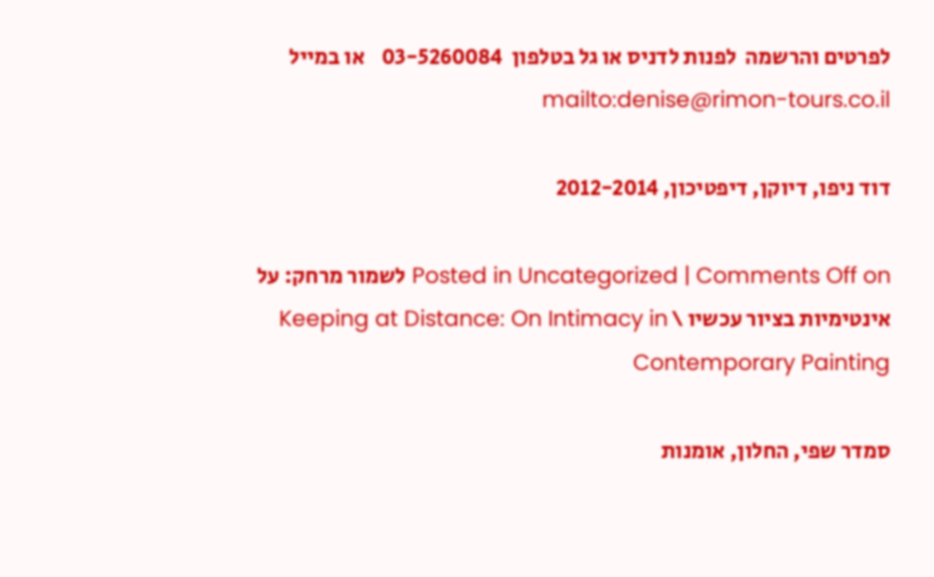לפרטים והרשמה  לפנות לדניס או גל בטלפון  03-5260084    או במייל  mailto:denise@rimon-tours.co.il

דוד ניפו, דיוקן, דיפטיכון, 2012-2014

Posted in Uncategorized | Comments Off on לשמור מרחק: על אינטימיות בציור עכשיו \ Keeping at Distance: On Intimacy in Contemporary Painting

סמדר שפי, החלון, אומנות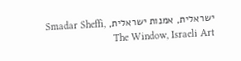ישראלית, אמנות ישראלית, Smadar Sheffi, The Window, Israeli Art